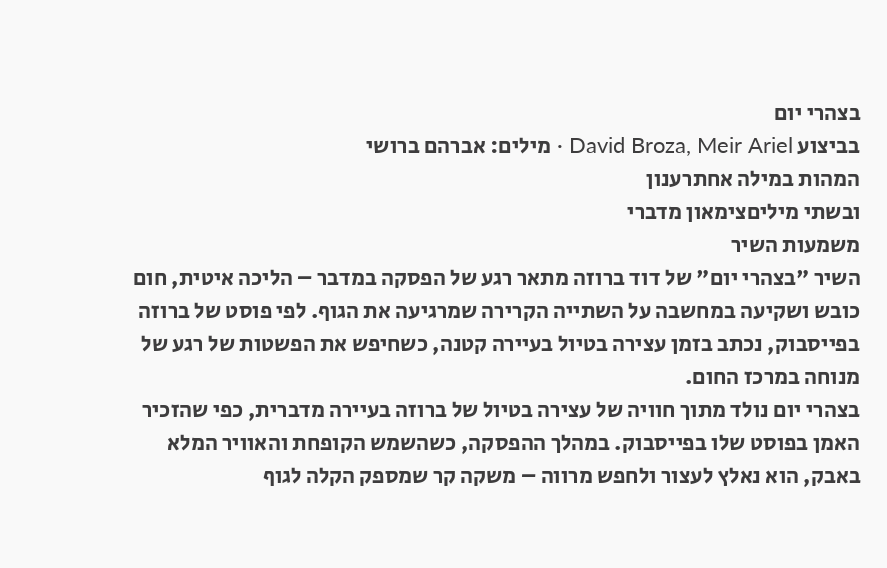בצהרי יום
בביצוע David Broza, Meir Ariel · מילים: אברהם ברושי
המהות במילה אחתרענון
ובשתי מיליםצימאון מדברי
משמעות השיר
השיר "בצהרי יום" של דוד ברוזה מתאר רגע של הפסקה במדבר – הליכה איטית, חום כובש ושקיעה במחשבה על השתייה הקרירה שמרגיעה את הגוף. לפי פוסט של ברוזה בפייסבוק, נכתב בזמן עצירה בטיול בעיירה קטנה, כשחיפש את הפשטות של רגע של מנוחה במרכז החום.
בצהרי יום נולד מתוך חוויה של עצירה בטיול של ברוזה בעיירה מדברית, כפי שהזכיר האמן בפוסט שלו בפייסבוק. במהלך ההפסקה, כשהשמש הקופחת והאוויר המלא באבק, הוא נאלץ לעצור ולחפש מרווה – משקה קר שמספק הקלה לגוף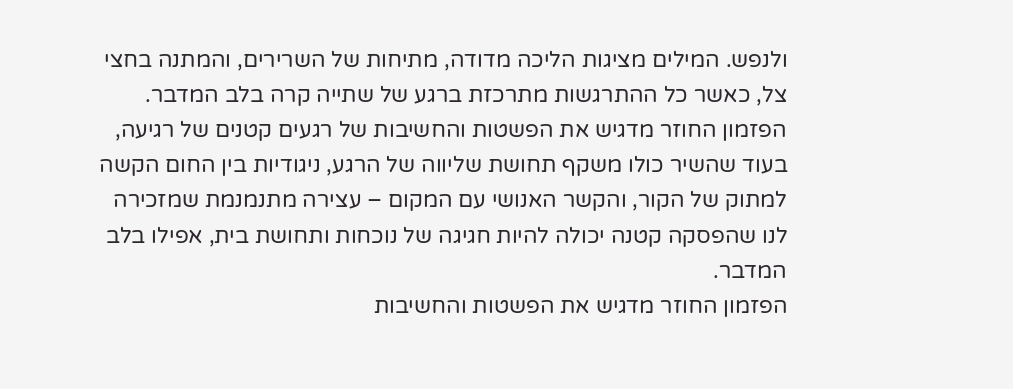ולנפש. המילים מציגות הליכה מדודה, מתיחות של השרירים, והמתנה בחצי צל, כאשר כל ההתרגשות מתרכזת ברגע של שתייה קרה בלב המדבר.
הפזמון החוזר מדגיש את הפשטות והחשיבות של רגעים קטנים של רגיעה, בעוד שהשיר כולו משקף תחושת שליווה של הרגע, ניגודיות בין החום הקשה למתוק של הקור, והקשר האנושי עם המקום – עצירה מתנמנמת שמזכירה לנו שהפסקה קטנה יכולה להיות חגיגה של נוכחות ותחושת בית, אפילו בלב המדבר.
הפזמון החוזר מדגיש את הפשטות והחשיבות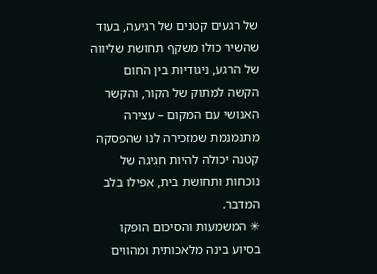של רגעים קטנים של רגיעה, בעוד שהשיר כולו משקף תחושת שליווה של הרגע, ניגודיות בין החום הקשה למתוק של הקור, והקשר האנושי עם המקום – עצירה מתנמנמת שמזכירה לנו שהפסקה קטנה יכולה להיות חגיגה של נוכחות ותחושת בית, אפילו בלב המדבר.
✳ המשמעות והסיכום הופקו בסיוע בינה מלאכותית ומהווים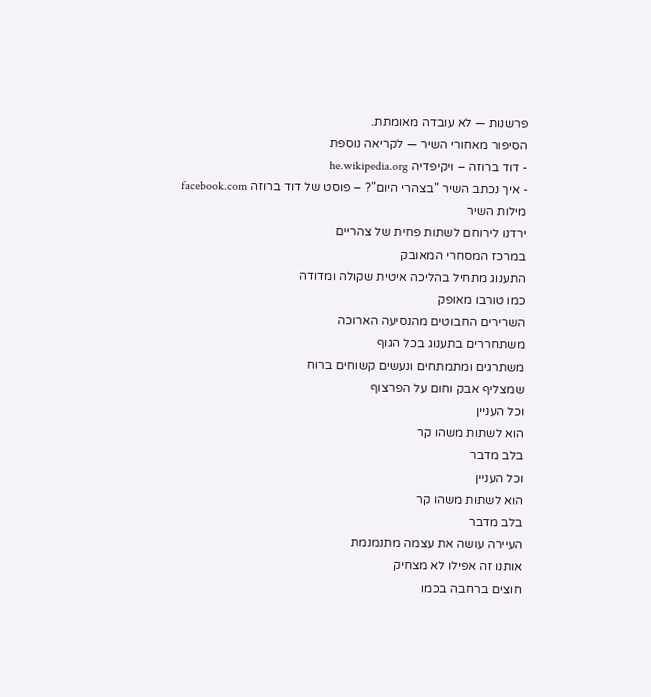פרשנות — לא עובדה מאומתת.
הסיפור מאחורי השיר — לקריאה נוספת
- דוד ברוזה – ויקיפדיה he.wikipedia.org
- איך נכתב השיר "בצהרי היום"? – פוסט של דוד ברוזה facebook.com
מילות השיר
ירדנו לירוחם לשתות פחית של צהריים
במרכז המסחרי המאובק
התענוג מתחיל בהליכה איטית שקולה ומדודה
כמו טורבו מאופק
השרירים החבוטים מהנסיעה הארוכה
משתחררים בתענוג בכל הגוף
משתרגים ומתמתחים ונעשים קשוחים ברוח
שמצליף אבק וחום על הפרצוף
וכל העניין
הוא לשתות משהו קר
בלב מדבר
וכל העניין
הוא לשתות משהו קר
בלב מדבר
העיירה עושה את עצמה מתנמנמת
אותנו זה אפילו לא מצחיק
חוצים ברחבה בכמו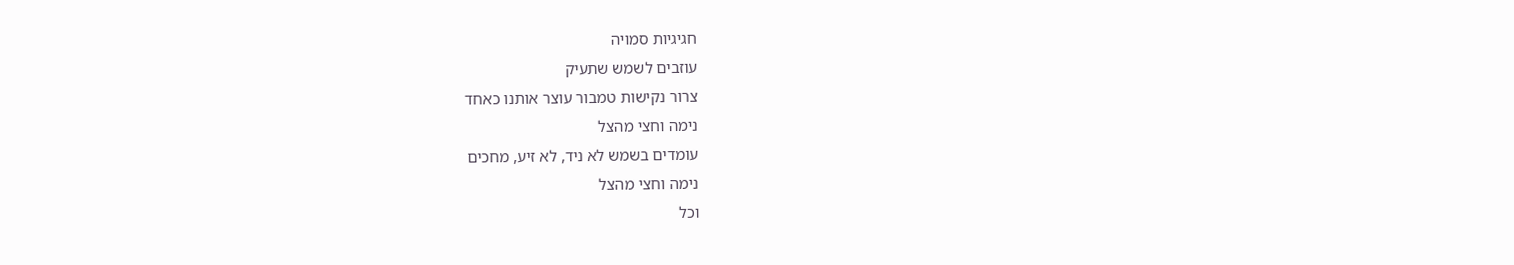חגיגיות סמויה
עוזבים לשמש שתעיק
צרור נקישות טמבור עוצר אותנו כאחד
נימה וחצי מהצל
עומדים בשמש לא ניד, לא זיע, מחכים
נימה וחצי מהצל
וכל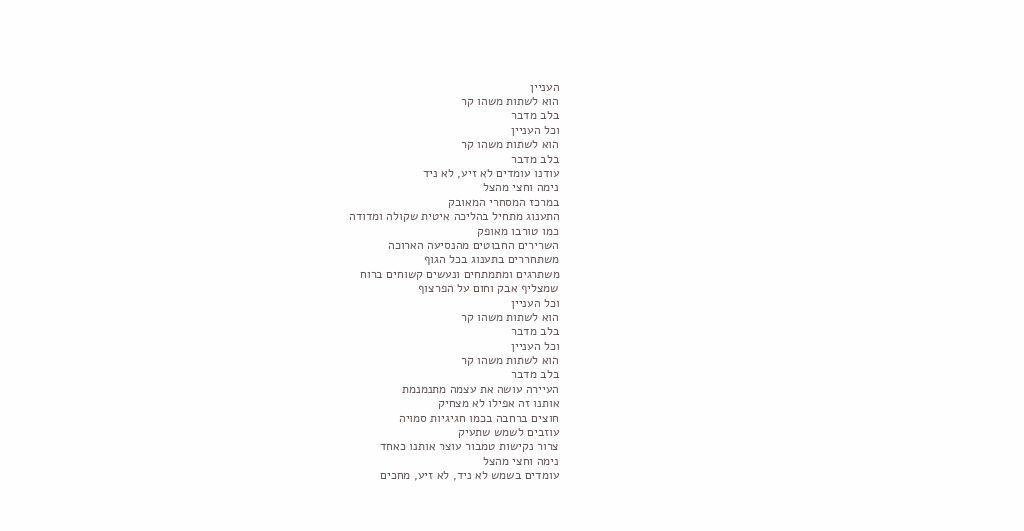העניין
הוא לשתות משהו קר
בלב מדבר
וכל העניין
הוא לשתות משהו קר
בלב מדבר
עודנו עומדים לא זיע, לא ניד
נימה וחצי מהצל
במרכז המסחרי המאובק
התענוג מתחיל בהליכה איטית שקולה ומדודה
כמו טורבו מאופק
השרירים החבוטים מהנסיעה הארוכה
משתחררים בתענוג בכל הגוף
משתרגים ומתמתחים ונעשים קשוחים ברוח
שמצליף אבק וחום על הפרצוף
וכל העניין
הוא לשתות משהו קר
בלב מדבר
וכל העניין
הוא לשתות משהו קר
בלב מדבר
העיירה עושה את עצמה מתנמנמת
אותנו זה אפילו לא מצחיק
חוצים ברחבה בכמו חגיגיות סמויה
עוזבים לשמש שתעיק
צרור נקישות טמבור עוצר אותנו כאחד
נימה וחצי מהצל
עומדים בשמש לא ניד, לא זיע, מחכים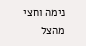נימה וחצי מהצל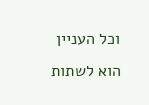וכל העניין
הוא לשתות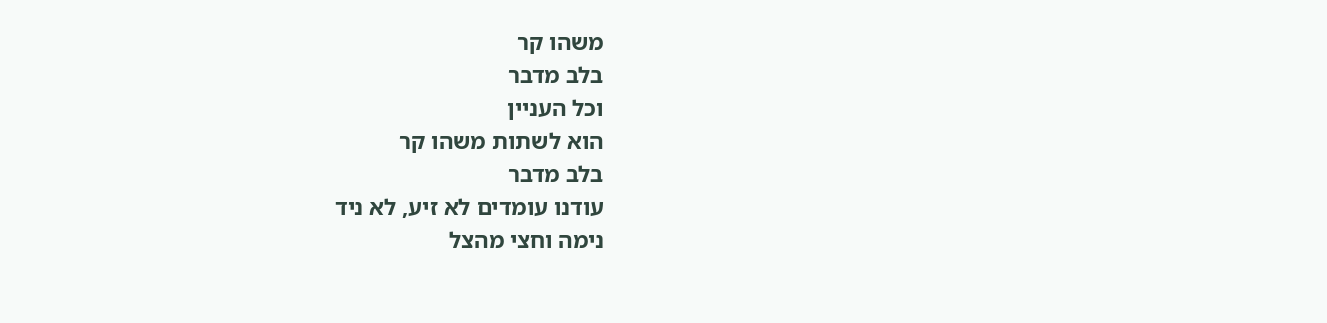משהו קר
בלב מדבר
וכל העניין
הוא לשתות משהו קר
בלב מדבר
עודנו עומדים לא זיע, לא ניד
נימה וחצי מהצל